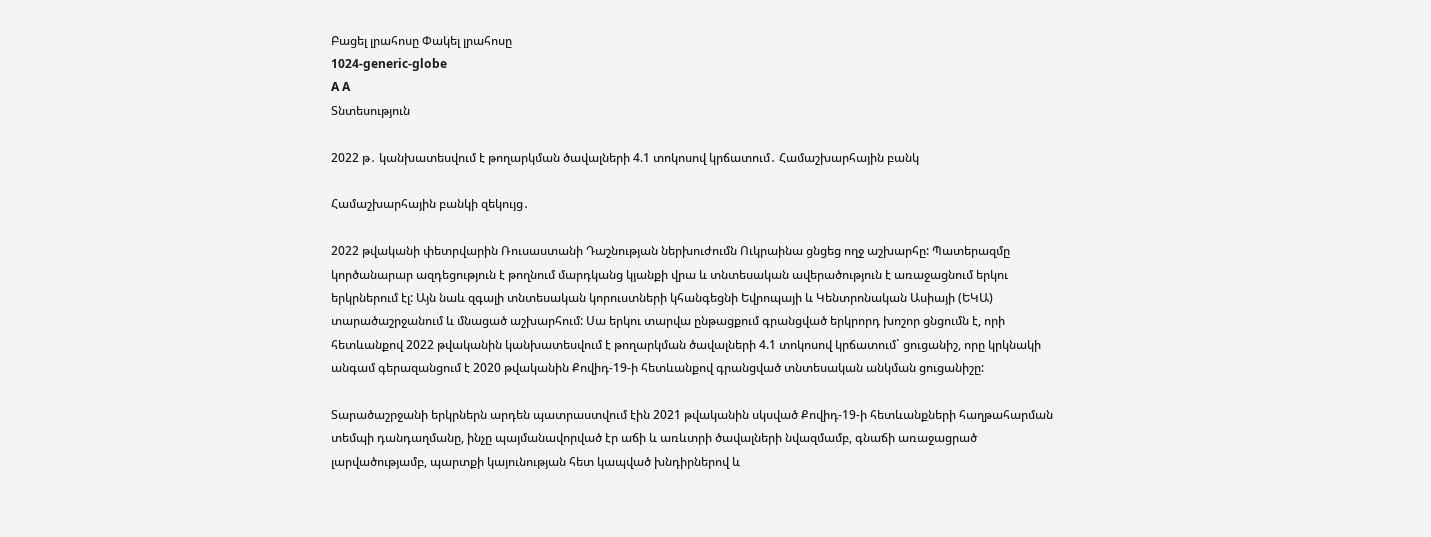Բացել լրահոսը Փակել լրահոսը
1024-generic-globe
A A
Տնտեսություն

2022 թ․ կանխատեսվում է թողարկման ծավալների 4.1 տոկոսով կրճատում․ Համաշխարհային բանկ

Համաշխարհային բանկի զեկույց․

2022 թվականի փետրվարին Ռուսաստանի Դաշնության ներխուժումն Ուկրաինա ցնցեց ողջ աշխարհը: Պատերազմը կործանարար ազդեցություն է թողնում մարդկանց կյանքի վրա և տնտեսական ավերածություն է առաջացնում երկու երկրներում էլ: Այն նաև զգալի տնտեսական կորուստների կհանգեցնի Եվրոպայի և Կենտրոնական Ասիայի (ԵԿԱ) տարածաշրջանում և մնացած աշխարհում: Սա երկու տարվա ընթացքում գրանցված երկրորդ խոշոր ցնցումն է, որի հետևանքով 2022 թվականին կանխատեսվում է թողարկման ծավալների 4.1 տոկոսով կրճատում` ցուցանիշ, որը կրկնակի անգամ գերազանցում է 2020 թվականին Քովիդ-19-ի հետևանքով գրանցված տնտեսական անկման ցուցանիշը:

Տարածաշրջանի երկրներն արդեն պատրաստվում էին 2021 թվականին սկսված Քովիդ-19-ի հետևանքների հաղթահարման տեմպի դանդաղմանը, ինչը պայմանավորված էր աճի և առևտրի ծավալների նվազմամբ, գնաճի առաջացրած լարվածությամբ, պարտքի կայունության հետ կապված խնդիրներով և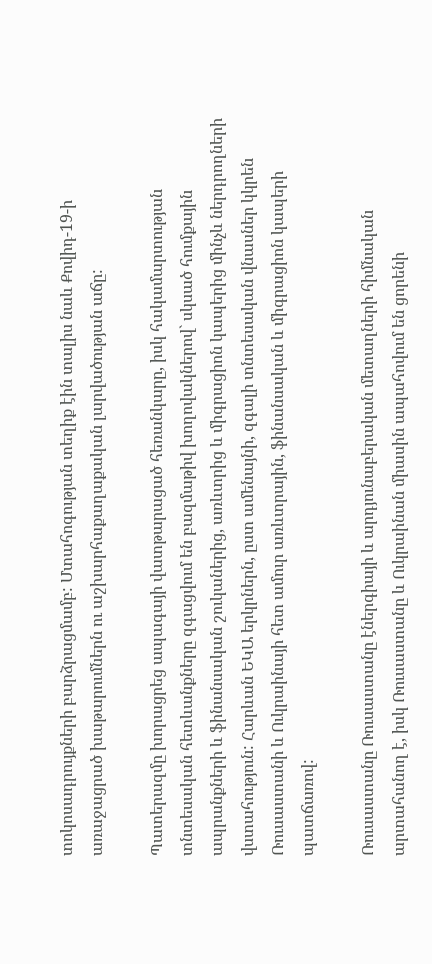տոկոսադրույքների բարձրացմամբ: Մտահոգության տեղիք էին տալիս նաև Քովիդ-19-ի առաջացրած խաթարումներն ու աշխարհաքաղաքական լարվածության աճը:

Պատերազմը խորացրեց ապագայի վատթարացած հեռանկարը, իսկ հակամարտության տնտեսական հետևանքները զգացվում են բազմաթիվ խողովակներով` սկսած հումքային ապրանքների և ֆինանսական շուկաներից, առևտրից և միգրացիոն կապերից մինչև ներդրողների վստահություն: Հարևան ԵԿԱ երկրներն, ըստ ամենայնի, զգալի տնտեսական վնասներ կկրեն Ռուսաստանի և Ուկրաինայի հետ ամուր առևտրային, ֆինանսական և միգրացիոն կապերի պատճառով:

Ռուսաստանը Ռուսաստանը էներգիայի և արդյունաբերական մետաղների հիմնական արտահանող է, իսկ Ռուսաստանը և Ուկրաինան միասին ապահովում են ցորենի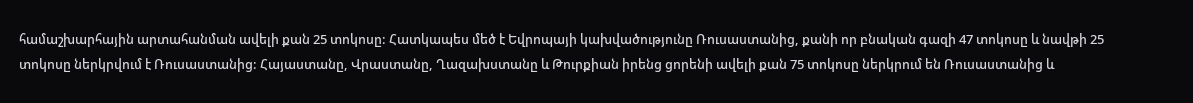համաշխարհային արտահանման ավելի քան 25 տոկոսը: Հատկապես մեծ է Եվրոպայի կախվածությունը Ռուսաստանից, քանի որ բնական գազի 47 տոկոսը և նավթի 25 տոկոսը ներկրվում է Ռուսաստանից: Հայաստանը, Վրաստանը, Ղազախստանը և Թուրքիան իրենց ցորենի ավելի քան 75 տոկոսը ներկրում են Ռուսաստանից և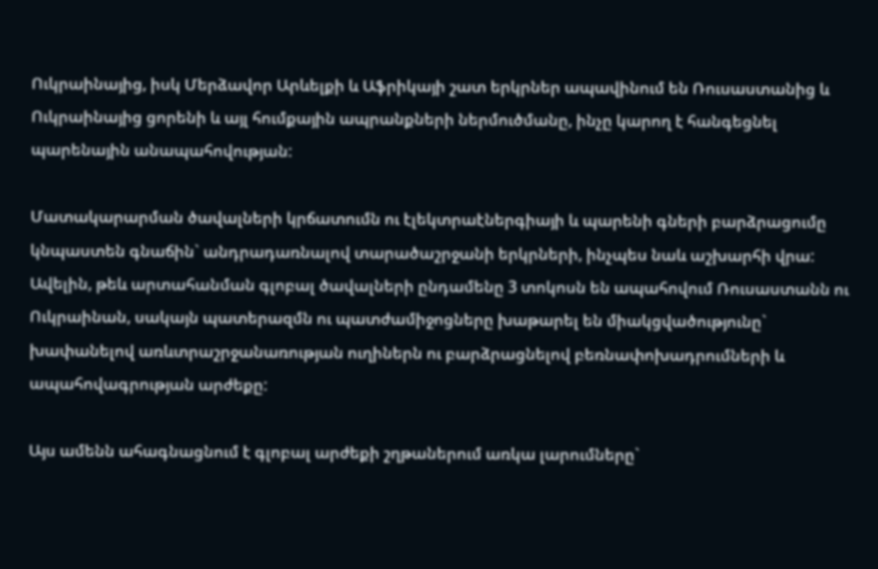Ուկրաինայից, իսկ Մերձավոր Արևելքի և Աֆրիկայի շատ երկրներ ապավինում են Ռուսաստանից և Ուկրաինայից ցորենի և այլ հումքային ապրանքների ներմուծմանը, ինչը կարող է հանգեցնել պարենային անապահովության:

Մատակարարման ծավալների կրճատումն ու էլեկտրաէներգիայի և պարենի գների բարձրացումը կնպաստեն գնաճին` անդրադառնալով տարածաշրջանի երկրների, ինչպես նաև աշխարհի վրա: Ավելին, թեև արտահանման գլոբալ ծավալների ընդամենը 3 տոկոսն են ապահովում Ռուսաստանն ու Ուկրաինան, սակայն պատերազմն ու պատժամիջոցները խաթարել են միակցվածությունը` խափանելով առևտրաշրջանառության ուղիներն ու բարձրացնելով բեռնափոխադրումների և ապահովագրության արժեքը:

Այս ամենն ահագնացնում է գլոբալ արժեքի շղթաներում առկա լարումները`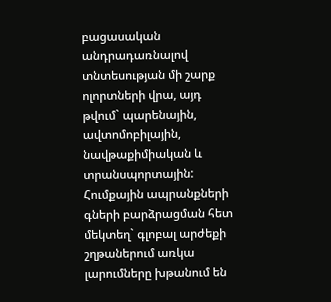բացասական անդրադառնալով տնտեսության մի շարք ոլորտների վրա, այդ թվում` պարենային, ավտոմոբիլային, նավթաքիմիական և տրանսպորտային: Հումքային ապրանքների գների բարձրացման հետ մեկտեղ` գլոբալ արժեքի շղթաներում առկա լարումները խթանում են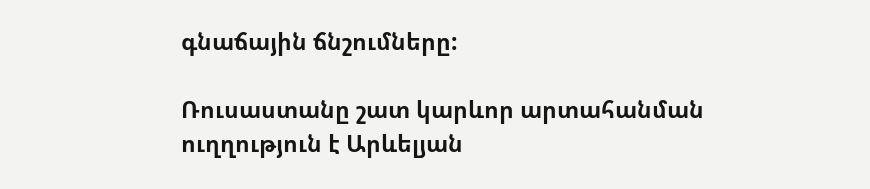գնաճային ճնշումները:

Ռուսաստանը շատ կարևոր արտահանման ուղղություն է Արևելյան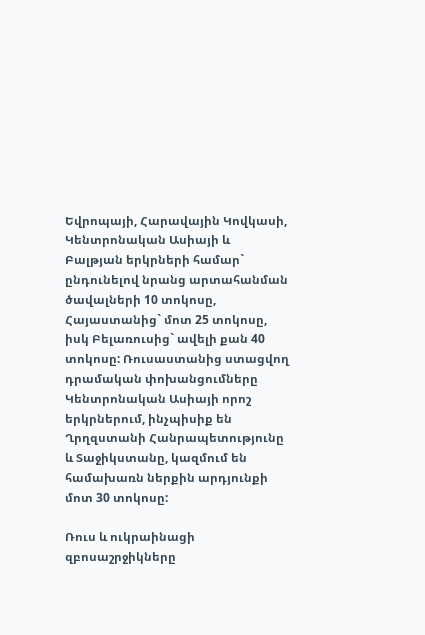Եվրոպայի, Հարավային Կովկասի, Կենտրոնական Ասիայի և Բալթյան երկրների համար` ընդունելով նրանց արտահանման ծավալների 10 տոկոսը, Հայաստանից` մոտ 25 տոկոսը, իսկ Բելառուսից` ավելի քան 40 տոկոսը: Ռուսաստանից ստացվող դրամական փոխանցումները Կենտրոնական Ասիայի որոշ երկրներում, ինչպիսիք են Ղրղզստանի Հանրապետությունը և Տաջիկստանը, կազմում են համախառն ներքին արդյունքի մոտ 30 տոկոսը:

Ռուս և ուկրաինացի զբոսաշրջիկները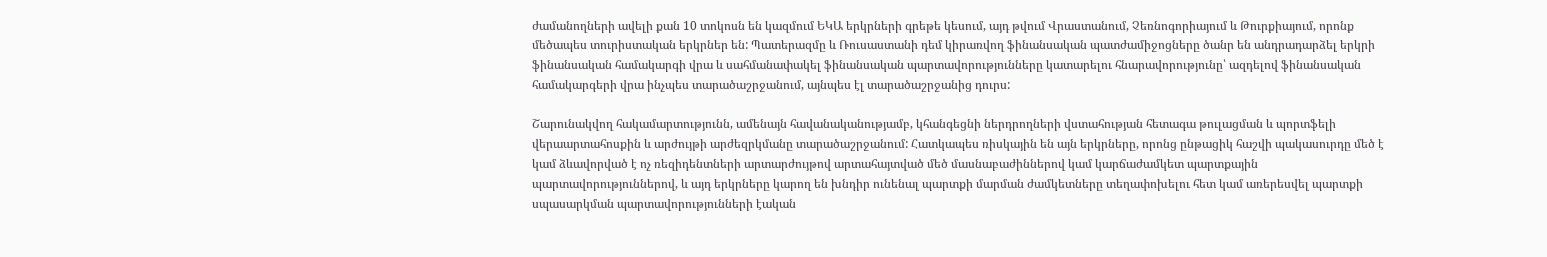ժամանողների ավելի քան 10 տոկոսն են կազմում ԵԿԱ երկրների գրեթե կեսում, այդ թվում Վրաստանում, Չեռնոգորիայում և Թուրքիայում, որոնք մեծապես տուրիստական երկրներ են: Պատերազմը և Ռուսաստանի դեմ կիրառվող ֆինանսական պատժամիջոցները ծանր են անդրադարձել երկրի ֆինանսական համակարգի վրա և սահմանափակել ֆինանսական պարտավորությունները կատարելու հնարավորությունը՝ ազդելով ֆինանսական համակարգերի վրա ինչպես տարածաշրջանում, այնպես էլ տարածաշրջանից դուրս:

Շարունակվող հակամարտությունն, ամենայն հավանականությամբ, կհանգեցնի ներդրողների վստահության հետագա թուլացման և պորտֆելի վերաարտահոսքին և արժույթի արժեզրկմանը տարածաշրջանում: Հատկապես ռիսկային են այն երկրները, որոնց ընթացիկ հաշվի պակասուրդը մեծ է կամ ձևավորված է ոչ ռեզիդենտների արտարժույթով արտահայտված մեծ մասնաբաժիններով կամ կարճաժամկետ պարտքային պարտավորություններով, և այդ երկրները կարող են խնդիր ունենալ պարտքի մարման ժամկետները տեղափոխելու հետ կամ առերեսվել պարտքի սպասարկման պարտավորությունների էական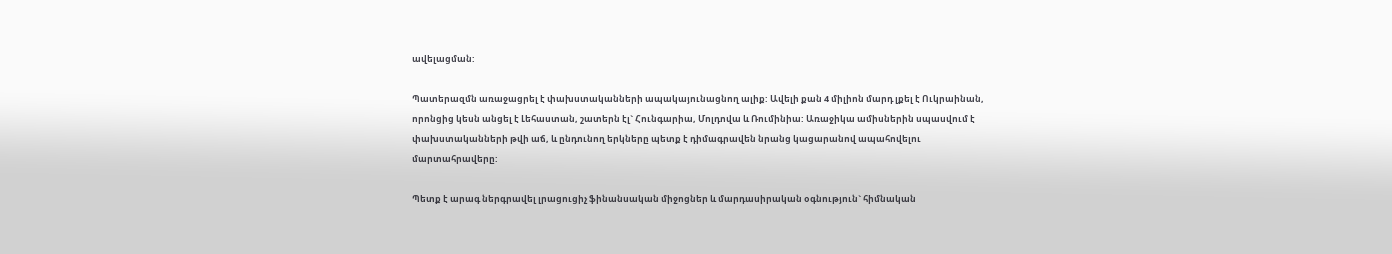ավելացման:

Պատերազմն առաջացրել է փախստականների ապակայունացնող ալիք: Ավելի քան 4 միլիոն մարդ լքել է Ուկրաինան, որոնցից կեսն անցել է Լեհաստան, շատերն էլ` Հունգարիա, Մոլդովա և Ռումինիա: Առաջիկա ամիսներին սպասվում է փախստականների թվի աճ, և ընդունող երկները պետք է դիմագրավեն նրանց կացարանով ապահովելու մարտահրավերը:

Պետք է արագ ներգրավել լրացուցիչ ֆինանսական միջոցներ և մարդասիրական օգնություն` հիմնական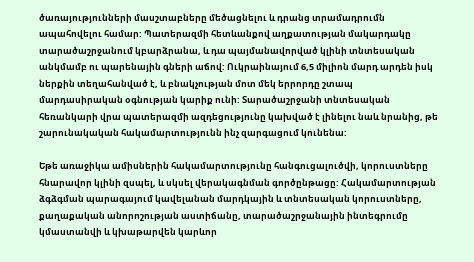ծառայությունների մասշտաբները մեծացնելու և դրանց տրամադրումն ապահովելու համար: Պատերազմի հետևանքով աղքատության մակարդակը տարածաշրջանում կբարձրանա, և դա պայմանավորված կլինի տնտեսական անկմամբ ու պարենային գների աճով: Ուկրաինայում 6,5 միլիոն մարդ արդեն իսկ ներքին տեղահանված է, և բնակչության մոտ մեկ երրորդը շտապ մարդասիրական օգնության կարիք ունի: Տարածաշրջանի տնտեսական հեռանկարի վրա պատերազմի ազդեցությունը կախված է լինելու նաև նրանից, թե շարունակական հակամարտությունն ինչ զարգացում կունենա:

Եթե առաջիկա ամիսներին հակամարտությունը հանգուցալուծվի, կորուստները հնարավոր կլինի զսպել, և սկսել վերակագնման գործընթացը: Հակամարտության ձգձգման պարագայում կավելանան մարդկային և տնտեսական կորուստները, քաղաքական անորոշության աստիճանը, տարածաշրջանային ինտեգրումը կմաստանվի և կխաթարվեն կարևոր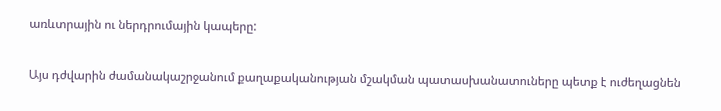առևտրային ու ներդրումային կապերը:

Այս դժվարին ժամանակաշրջանում քաղաքականության մշակման պատասխանատուները պետք է ուժեղացնեն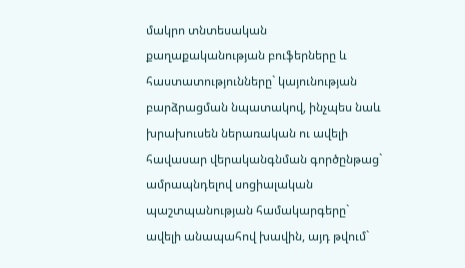մակրո տնտեսական քաղաքականության բուֆերները և հաստատությունները` կայունության բարձրացման նպատակով, ինչպես նաև խրախուսեն ներառական ու ավելի հավասար վերականգնման գործընթաց` ամրապնդելով սոցիալական պաշտպանության համակարգերը` ավելի անապահով խավին, այդ թվում`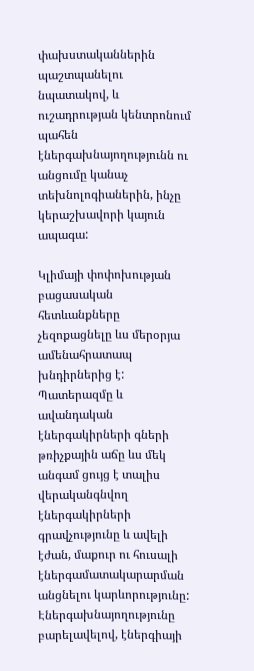փախստականներին պաշտպանելու նպատակով, և ուշադրության կենտրոնում պահեն էներգախնայողությունն ու անցումը կանաչ տեխնոլոգիաներին, ինչը կերաշխավորի կայուն ապագա:

Կլիմայի փոփոխության բացասական հետևանքները չեզոքացնելը ևս մերօրյա ամենահրատապ խնդիրներից է: Պատերազմը և ավանդական էներգակիրների գների թռիչքային աճը ևս մեկ անգամ ցույց է տալիս վերականգնվող էներգակիրների գրավչությունը և ավելի էժան, մաքուր ու հուսալի էներգամատակարարման անցնելու կարևորությունը: Էներգախնայողությունը բարելավելով, էներգիայի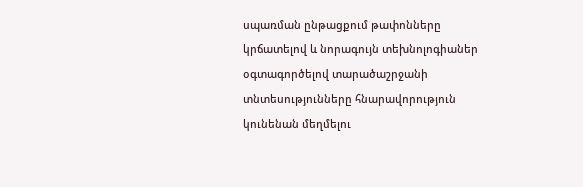սպառման ընթացքում թափոնները կրճատելով և նորագույն տեխնոլոգիաներ օգտագործելով տարածաշրջանի տնտեսությունները հնարավորություն կունենան մեղմելու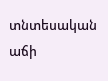տնտեսական աճի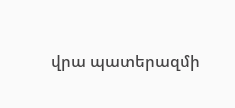վրա պատերազմի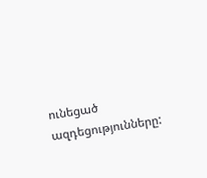ունեցած ազդեցությունները: